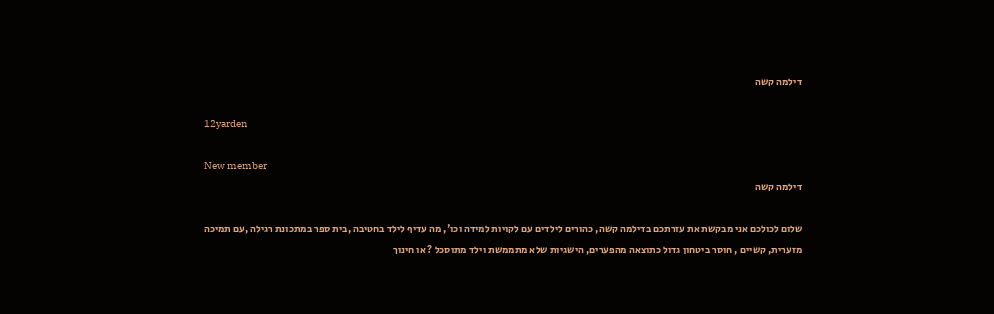דילמה קשה

12yarden

New member
דילמה קשה

שלום לכולכם אני מבקשת את עזרתכם בדילמה קשה, כהורים לילדים עם לקויות למידה וכו', מה עדיף לילד בחטיבה ,בית ספר במתכונת רגילה ,עם תמיכה מזערית, קשיים , חוסר ביטחון גדול כתוצאה מהפערים, הישגיות שלא מתממשת וילד מתוסכל ? או חינוך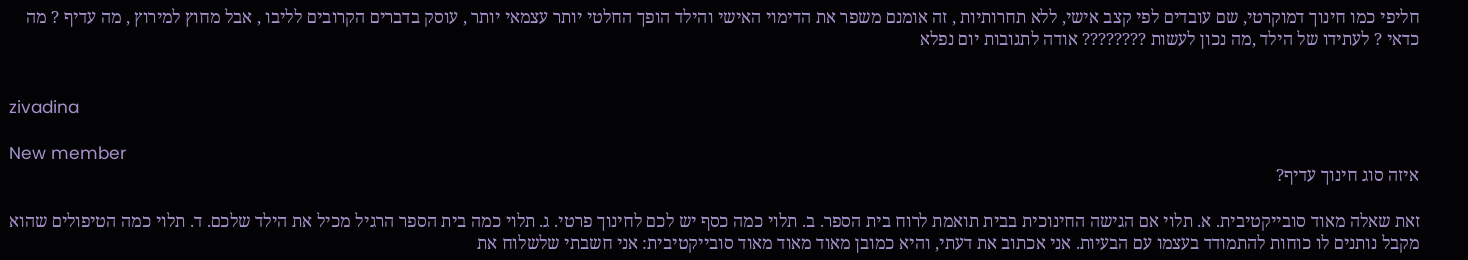חליפי כמו חינוך דמוקרטי, שם עובדים לפי קצב אישי, ללא תחרותיות , זה אומנם משפר את הדימוי האישי והילד הופך החלטי יותר עצמאי יותר , עוסק בדברים הקרובים לליבו , אבל מחוץ למירוץ , מה עדיף ? מה כדאי ? לעתידו של הילד ,מה נכון לעשות ???????? אודה לתגובות יום נפלא


zivadina

New member
איזה סוג חינוך עדיף?

זאת שאלה מאוד סובייקטיבית. א. תלוי אם הגישה החינוכית בבית תואמת לרוח בית הספר. ב. תלוי כמה כסף יש לכם לחינוך פרטי. ג. תלוי כמה בית הספר הרגיל מכיל את הילד שלכם. ד. תלוי כמה הטיפולים שהוא מקבל נותנים לו כוחות להתמודד בעצמו עם הבעיות. אני אכתוב את דעתי, והיא כמובן מאוד מאוד מאוד סובייקטיבית: אני חשבתי שלשלוח את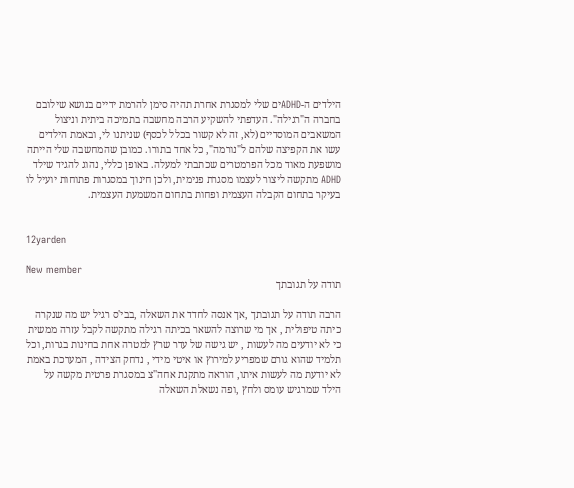הילדים ה-ADHDים שלי למסגרת אחרת תהיה סימן להרמת ידיים בנושא שילובם בחברה ה"רגילה". העדפתי להשקיע הרבה מחשבה בתמיכה ביתית וניצול המשאבים המוסדיים (לא, זה לא קשור בכלל לכסף) שניתנו לי, ובאמת הילדים עשו את הקפיצה שלהם ל"נורמה", כל אחד בתורו. כמובן שהמחשבה שלי הייתה מושפעת מאוד מכל הפרמטרים שכתבתי למעלה. באופן כללי, נהוג להגיד שילד ADHD מתקשה ליצור לעצמו מסגרת פנימית, ולכן חינוך במסגרות פתוחות יועיל לו בעיקר בתחום הקבלה העצמית ופחות בתחום המשמעת העצמית.


12yarden

New member
תודה על תגובתך

הרבה תודה על תגובתך ,אך אנסה לחדד את השאלה ,בבי'ס רגיל יש מה שנקרה כיתה טיפולית , אך מי שרוצה להשאר בכיתה רגילה מתקשה לקבל עזרה ממשית כי לא יודעים מה לעשות , יש גישה של עדר שרץ למטרה אחת בחינות בגרות, וכל תלמיד שהוא גורם שמפריע למירוץ או איטי מידי , נדחק הצידה , המערכת באמת לא יודעת מה לעשות איתו, הוראה מתקנת אחה''צ במסגרת פרטית מקשה על הילד שמרגיש עומס ולחץ ,ופה נשאלת השאלה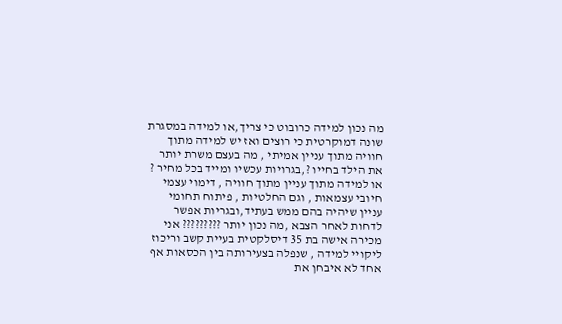מה נכון למידה כרובוט כי צריך,או למידה במסגרת שונה דמוקרטית כי רוצים ואז יש למידה מתוך חוויה מתוך עניין אמיתי , מה בעצם משרת יותר את הילד בחייו ?,בגרויות עכשיו ומייד בכל מחיר ? או למידה מתוך עניין מתוך חוויה , דימוי עצמי חיובי עצמאות , וגם החלטיות , פיתוח תחומי עניין שיהיה בהם ממש בעתיד,ובגריות אפשר לדחות לאחר הצבא ,מה נכון יותר ????????? אני מכירה אישה בת 35 דיסלקטית בעיית קשב וריכוז ליקויי למידה , שנפלה בצעירותה בין הכסאות אף אחד לא איבחן את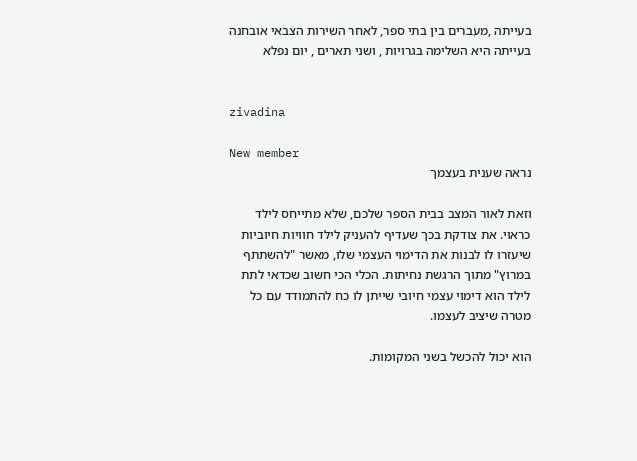בעייתה ,מעברים בין בתי ספר, לאחר השירות הצבאי אובחנה בעייתה היא השלימה בגרויות , ושני תארים , יום נפלא


zivadina

New member
נראה שענית בעצמך

וזאת לאור המצב בבית הספר שלכם, שלא מתייחס לילד כראוי. את צודקת בכך שעדיף להעניק לילד חוויות חיוביות שיעזרו לו לבנות את הדימוי העצמי שלו, מאשר "להשתתף במרוץ" מתוך הרגשת נחיתות. הכלי הכי חשוב שכדאי לתת לילד הוא דימוי עצמי חיובי שייתן לו כח להתמודד עם כל מטרה שיציב לעצמו.

הוא יכול להכשל בשני המקומות.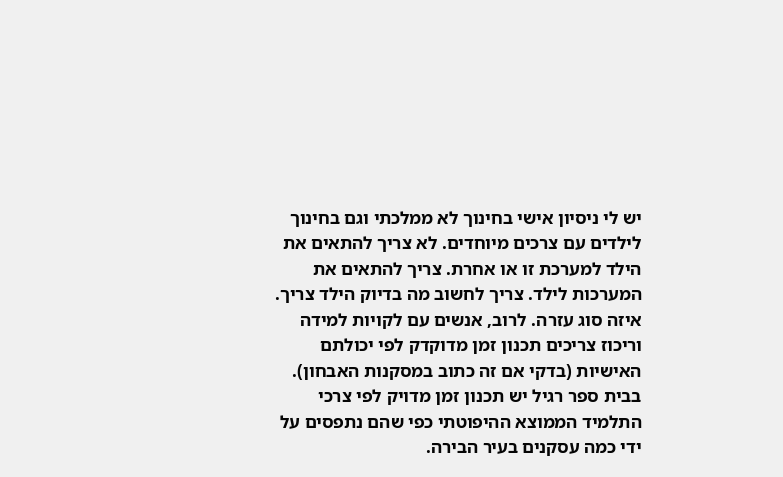יש לי ניסיון אישי בחינוך לא ממלכתי וגם בחינוך לילדים עם צרכים מיוחדים. לא צריך להתאים את הילד למערכת זו או אחרת. צריך להתאים את המערכות לילד. צריך לחשוב מה בדיוק הילד צריך. איזה סוג עזרה. לרוב, אנשים עם לקויות למידה וריכוז צריכים תכנון זמן מדוקדק לפי יכולתם האישיות (בדקי אם זה כתוב במסקנות האבחון). בבית ספר רגיל יש תכנון זמן מדויק לפי צרכי התלמיד הממוצא ההיפוטתי כפי שהם נתפסים על ידי כמה עסקנים בעיר הבירה.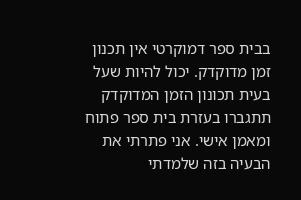בבית ספר דמוקרטי אין תכנון זמן מדוקדק. יכול להיות שעל בעית תכונון הזמן המדוקדק תתגברו בעזרת בית ספר פתוח ומאמן אישי. אני פתרתי את הבעיה בזה שלמדתי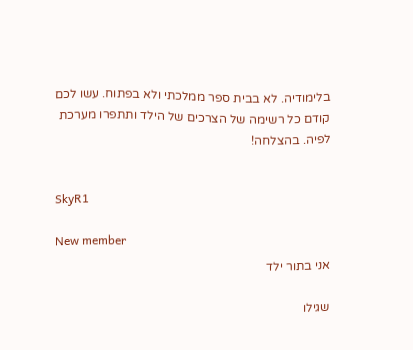בלימודיה. לא בבית ספר ממלכתי ולא בפתוח. עשו לכם קודם כל רשימה של הצרכים של הילד ותתפרו מערכת לפיה. בהצלחה!


SkyR1

New member
אני בתור ילד

שגילו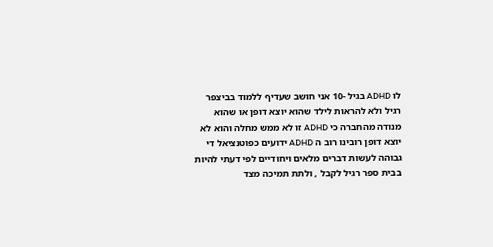לו ADHD בגיל -10 אני חושב שעדיף ללמוד בביצפר רגיל ולא להראות לילד שהוא יוצא דופן או שהוא מנודה מהחברה כי ADHD זו לא ממש מחלה והוא לא יוצא דופן רובינו רוב ה ADHD ידועים כפוטנציאל די גבוהה לעשות דברים מלאים ויחודיים לפי דעתי להיות בבית ספר רגיל לקבל , ולתת תמיכה מצד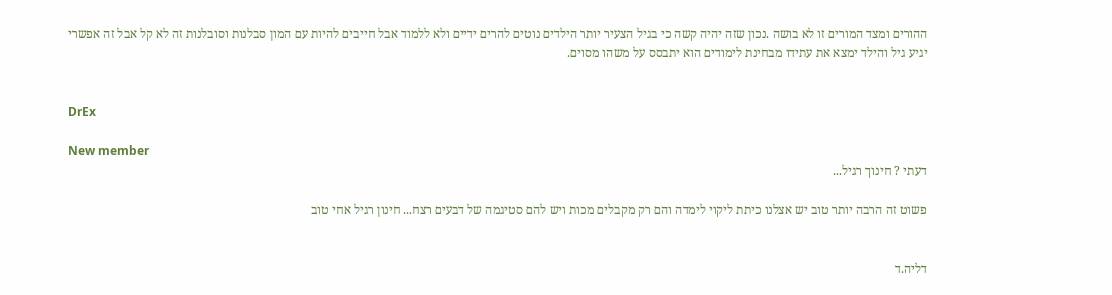ההורים ומצד המורים זו לא בושה .נכון שזה יהיה קשה כי בגיל הצעיר יותר הילדים נוטים להרים ידיים ולא ללמוד אבל חייבים להיות עם המון סבלנות וסובלנות זה לא קל אבל זה אפשרי יגיע גיל והילד ימצא את עתידו מבחינת לימודים הוא יתבסס על משהו מסוים.


DrEx

New member
דעתי ? חינוך רגיל...

פשוט זה הרבה יותר טוב יש אצלנו כיתת ליקוי לימדה והם רק מקבלים מכות ויש להם סטיגמה של דבעים רצח... חינון רגיל אחי טוב


דליה.ד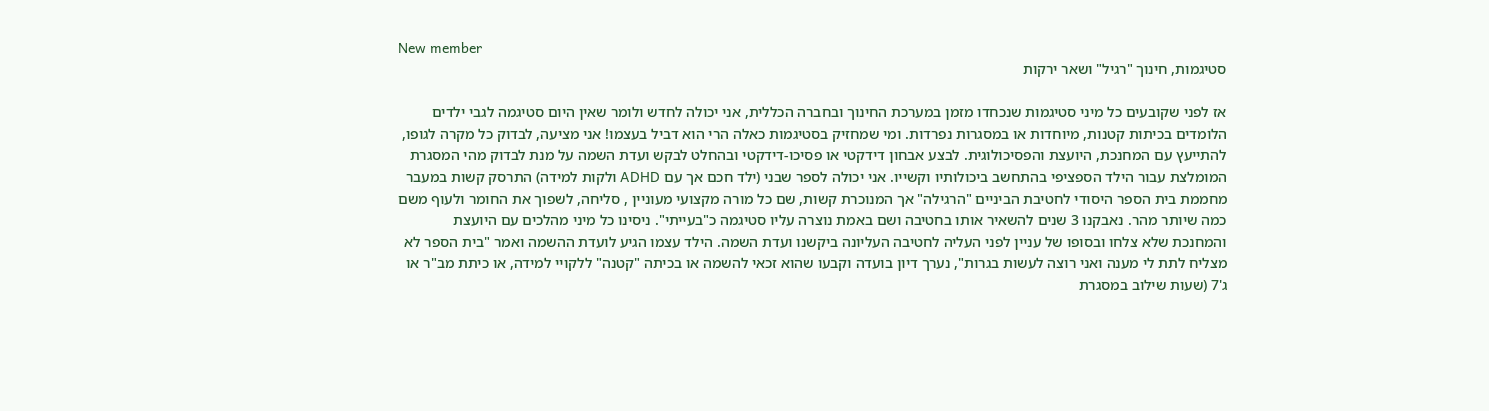New member
סטיגמות, חינוך "רגיל" ושאר ירקות

אז לפני שקובעים כל מיני סטיגמות שנכחדו מזמן במערכת החינוך ובחברה הכללית, אני יכולה לחדש ולומר שאין היום סטיגמה לגבי ילדים הלומדים בכיתות קטנות, מיוחדות או במסגרות נפרדות. ומי שמחזיק בסטיגמות כאלה הרי הוא דביל בעצמו! אני מציעה, לבדוק כל מקרה לגופו, להתייעץ עם המחנכת, היועצת והפסיכולוגית. לבצע אבחון דידקטי או פסיכו-דידקטי ובהחלט לבקש ועדת השמה על מנת לבדוק מהי המסגרת המומלצת עבור הילד הספציפי בהתחשב ביכולותיו וקשייו. אני יכולה לספר שבני (ילד חכם אך עם ADHD ולקות למידה) התרסק קשות במעבר מחממת בית הספר היסודי לחטיבת הביניים "הרגילה" אך המנוכרת קשות, שם כל מורה מקצועי מעוניין , סליחה, לשפוך את החומר ולעוף משם כמה שיותר מהר. נאבקנו 3 שנים להשאיר אותו בחטיבה ושם באמת נוצרה עליו סטיגמה כ"בעייתי". ניסינו כל מיני מהלכים עם היועצת והמחנכת שלא צלחו ובסופו של עניין לפני העליה לחטיבה העליונה ביקשנו ועדת השמה. הילד עצמו הגיע לועדת ההשמה ואמר "בית הספר לא מצליח לתת לי מענה ואני רוצה לעשות בגרות", נערך דיון בועדה וקבעו שהוא זכאי להשמה או בכיתה "קטנה" ללקויי למידה, או כיתת מב"ר או ג'7 (שעות שילוב במסגרת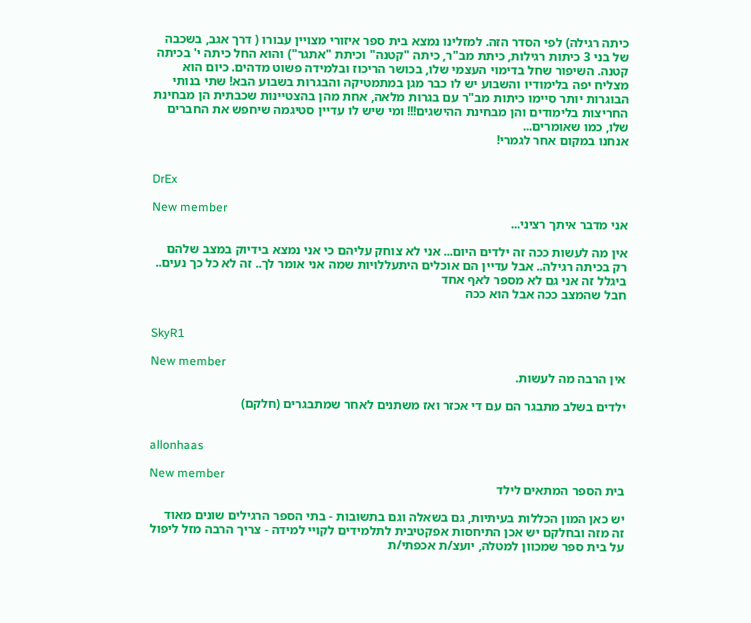כיתה רגילה) לפי הסדר הזה. למזלינו נמצא בית ספר איזורי מצויין עבורו ( דרך אגב, בשכבה של בני 3 כיתות רגילות, כיתת מב"ר, כיתה "קטנה" וכיתת "אתגר") והוא החל כיתה י' בכיתה קטנה. השיפור שחל בדימוי העצמי שלו, בכושר הריכוז ובלמידה פשוט מדהים. כיום הוא מצליח יפה בלימודיו והשבוע יש לו כבר מגן במתמטיקה והבגרות בשבוע הבא! שתי בנותי הבוגרות יותר סיימו כיתות מב"ר עם בגרות מלאה, אחת מהן בהצטיינות שכבתית הן מבחינת החריצות בלימודים והן מבחינת ההישגים!!! ומי שיש לו עדיין סטיגמה שיחפש את החברים שלו, כמו שאומרים...
אנחנו במקום אחר לגמרי!


DrEx

New member
אני מדבר איתך רציני...

אין מה לעשות ככה זה ילדים היום... אני לא צוחק עליהם כי אני נמצא בידיוק במצב שלהם רק בכיתה רגילה.. אבל עדיין הם אוכלים היתעללויות שמה אני אומר לך.. זה לא כל כך נעים.. ביגלל זה אני גם לא מספר לאף אחד
חבל שהמצב ככה אבל הוא ככה


SkyR1

New member
אין הרבה מה לעשות.

ילדים בשלב מתבגר הם עם די אכזר ואז משתנים לאחר שמתבגרים (חלקם)


allonhaas

New member
בית הספר המתאים לילד

יש כאן המון הכללות בעיתיות, גם בשאלה וגם בתשובות - בתי הספר הרגילים שונים מאוד זה מזה ובחלקם יש אכן התיחסות אפקטיבית לתלמידים לקויי למידה - צריך הרבה מזל ליפול על בית ספר שמכוון למטלה, יועצ/ת אכפתי/ת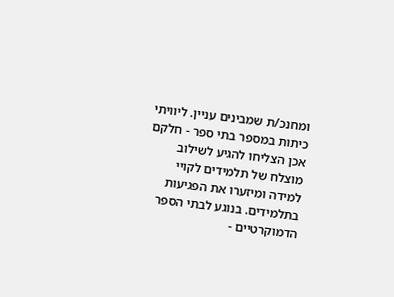ומחנכ/ת שמבינים עניין. ליוויתי כיתות במספר בתי ספר - חלקם אכן הצליחו להגיע לשילוב מוצלח של תלמידים לקויי למידה ומיזערו את הפגיעות בתלמידים. בנוגע לבתי הספר הדמוקרטיים -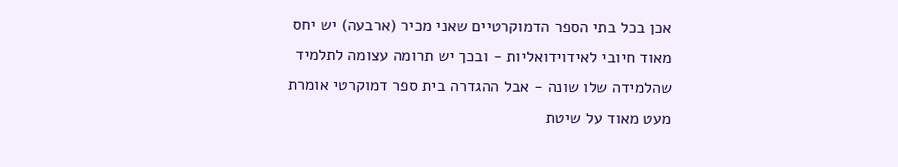אכן בכל בתי הספר הדמוקרטיים שאני מכיר (ארבעה) יש יחס מאוד חיובי לאידוידואליות - ובכך יש תרומה עצומה לתלמיד שהלמידה שלו שונה - אבל ההגדרה בית ספר דמוקרטי אומרת מעט מאוד על שיטת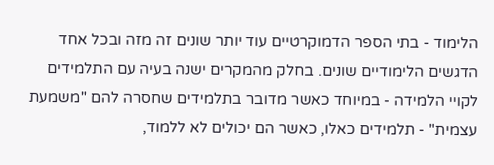הלימוד - בתי הספר הדמוקרטיים עוד יותר שונים זה מזה ובכל אחד הדגשים הלימודיים שונים. בחלק מהמקרים ישנה בעיה עם התלמידים לקויי הלמידה - במיוחד כאשר מדובר בתלמידים שחסרה להם "משמעת עצמית" - תלמידים כאלו, כאשר הם יכולים לא ללמוד,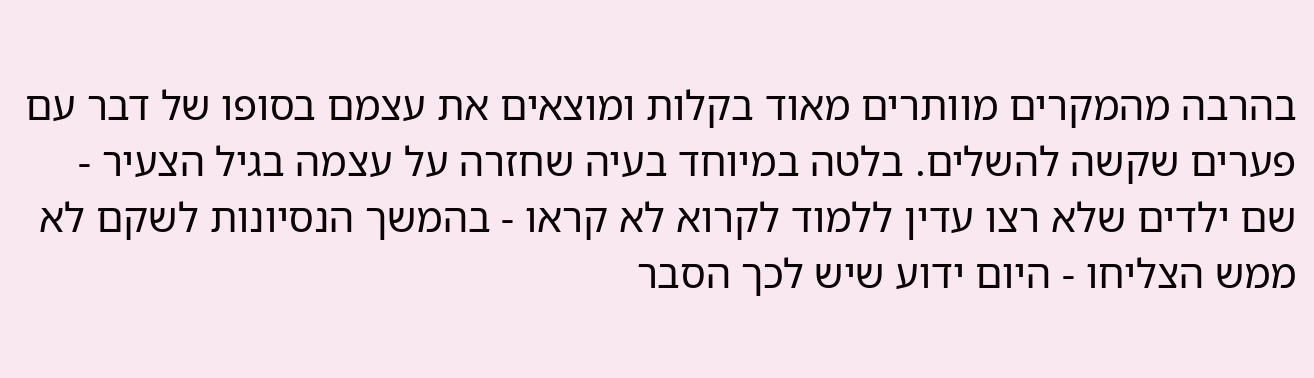בהרבה מהמקרים מוותרים מאוד בקלות ומוצאים את עצמם בסופו של דבר עם פערים שקשה להשלים. בלטה במיוחד בעיה שחזרה על עצמה בגיל הצעיר - שם ילדים שלא רצו עדין ללמוד לקרוא לא קראו - בהמשך הנסיונות לשקם לא ממש הצליחו - היום ידוע שיש לכך הסבר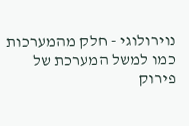נוירולוגי - חלק מהמערכות כמו למשל המערכת של פירוק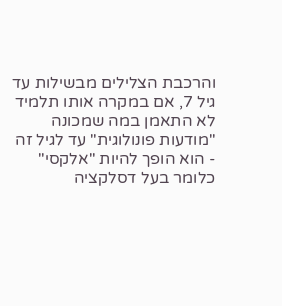והרכבת הצלילים מבשילות עד גיל 7, אם במקרה אותו תלמיד לא התאמן במה שמכונה "מודעות פונולוגית" עד לגיל זה - הוא הופך להיות "אלקסי" כלומר בעל דסלקציה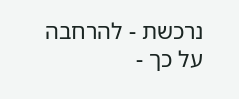נרכשת - להרחבה על כך -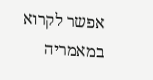אפשר לקרוא במאמריה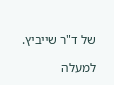של ד"ר שייביץ.

למעלה